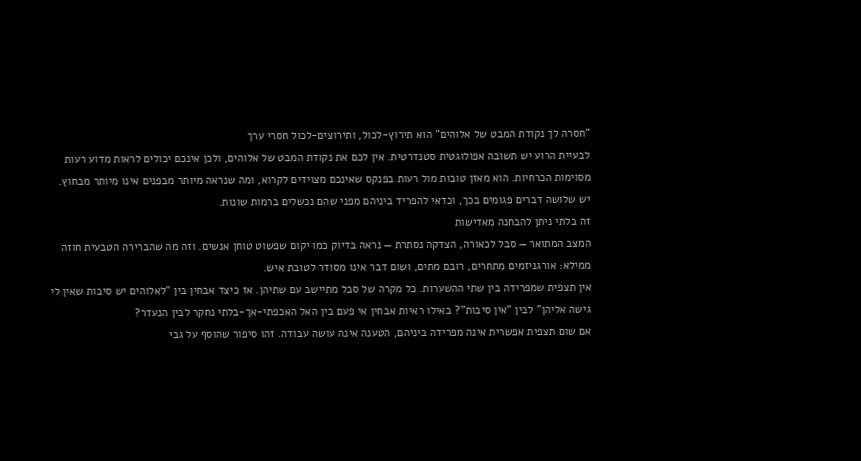"חסרה לך נקודת המבט של אלוהים" הוא תירוץ-לכול, ותירוצים-לכול חסרי ערך
לבעיית הרוע יש תשובה אפולוגטית סטנדרטית. אין לכם את נקודת המבט של אלוהים, ולכן אינכם יכולים לראות מדוע רעות מסוימות הכרחיות. הוא מאזן טובות מול רעות בפנקס שאינכם מצוידים לקרוא, ומה שנראה מיותר מבפנים אינו מיותר מבחוץ.
יש שלושה דברים פגומים בכך, וכדאי להפריד ביניהם מפני שהם נכשלים ברמות שונות.
זה בלתי ניתן להבחנה מאדישות
המצב המתואר — סבל לכאורה, הצדקה נסתרת — נראה בדיוק כמו יקום שפשוט טוחן אנשים. וזה מה שהברירה הטבעית חוזה ממילא: אורגניזמים מתחרים, רובם מתים, ושום דבר אינו מסודר לטובת איש.
אין תצפית שמפרידה בין שתי ההשערות. כל מקרה של סבל מתיישב עם שתיהן. אז כיצד אבחין בין "לאלוהים יש סיבות שאין לי גישה אליהן" לבין "אין סיבות"? באילו ראיות אבחין אי פעם בין האל האכפתי-אך-בלתי נחקר לבין הנעדר?
אם שום תצפית אפשרית אינה מפרידה ביניהם, הטענה אינה עושה עבודה. זהו סיפור שהוסף על גבי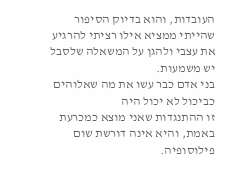העובדות, והוא בדיוק הסיפור שהייתי ממציא אילו רציתי להרגיע את עצבי ולהגן על המשאלה שלסבל יש משמעות.
בני אדם כבר עשו את מה שאלוהים כביכול לא יכול היה
זו ההתנגדות שאני מוצא כמכרעת באמת, והיא אינה דורשת שום פילוסופיה.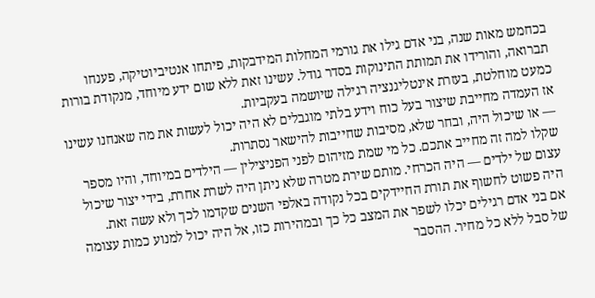בכחמש מאות שנה, בני אדם גילו את גורמי המחלות המידבקות, פיתחו אנטיביוטיקה, פענחו תברואה, והורידו את תמותת התינוקות בסדר גודל. עשינו זאת ללא שום ידע מיוחד, מנקודת בורות כמעט מוחלטת, בעזרת אינטליגנציה רגילה שיושמה בעקביות.
אז העמדה מחייבת שיצור בעל כוח וידע בלתי מוגבלים לא היה יכול לעשות את מה שאנחנו עשינו — או שיכול היה, ובחר שלא, מסיבות שחייבות להישאר נסתרות.
שקלו למה זה מחייב אתכם. כל מי שמת מזיהום לפני הפניצילין — הילדים במיוחד, והיו מספר עצום של ילדים — היה הכרחי. מותם שירת מטרה שלא ניתן היה לשרת אחרת, בידי יצור שיכול היה פשוט לחשוף את תורת החיידקים בכל נקודה באלפי השנים שקדמו לכך ולא עשה זאת.
אם בני אדם רגילים יכלו לשפר את המצב כל כך ובמהירות כזו, אל היה יכול למנוע כמות עצומה של סבל ללא כל מחיר. ההסבר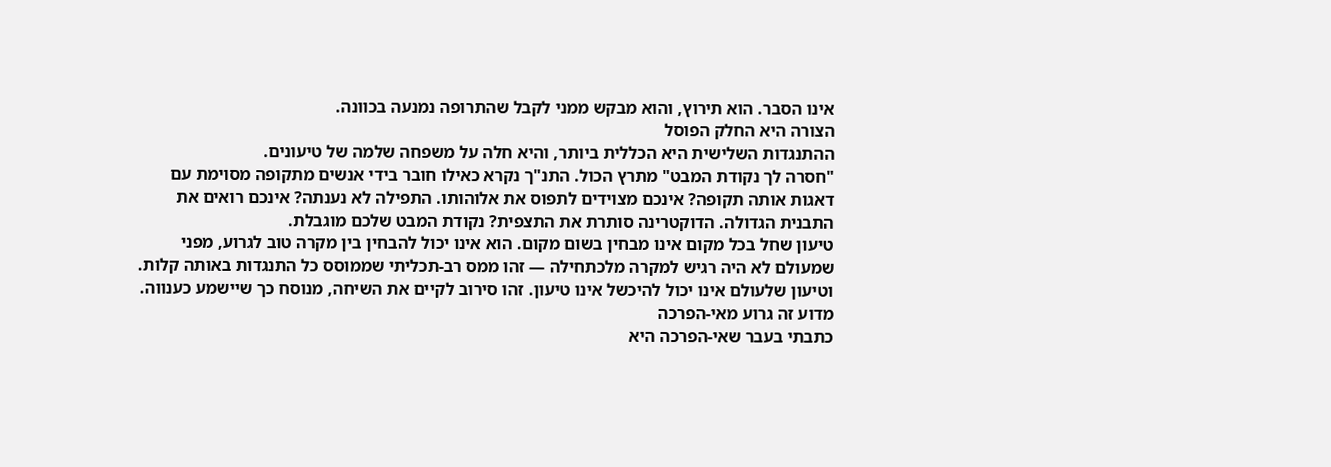אינו הסבר. הוא תירוץ, והוא מבקש ממני לקבל שהתרופה נמנעה בכוונה.
הצורה היא החלק הפוסל
ההתנגדות השלישית היא הכללית ביותר, והיא חלה על משפחה שלמה של טיעונים.
"חסרה לך נקודת המבט" מתרץ הכול. התנ"ך נקרא כאילו חובר בידי אנשים מתקופה מסוימת עם דאגות אותה תקופה? אינכם מצוידים לתפוס את אלוהותו. התפילה לא נענתה? אינכם רואים את התבנית הגדולה. הדוקטרינה סותרת את התצפית? נקודת המבט שלכם מוגבלת.
טיעון שחל בכל מקום אינו מבחין בשום מקום. הוא אינו יכול להבחין בין מקרה טוב לגרוע, מפני שמעולם לא היה רגיש למקרה מלכתחילה — זהו ממס רב-תכליתי שממוסס כל התנגדות באותה קלות.
וטיעון שלעולם אינו יכול להיכשל אינו טיעון. זהו סירוב לקיים את השיחה, מנוסח כך שיישמע כענווה.
מדוע זה גרוע מאי-הפרכה
כתבתי בעבר שאי-הפרכה היא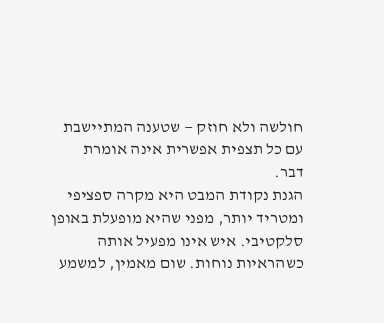חולשה ולא חוזק — שטענה המתיישבת עם כל תצפית אפשרית אינה אומרת דבר.
הגנת נקודת המבט היא מקרה ספציפי ומטריד יותר, מפני שהיא מופעלת באופן סלקטיבי. איש אינו מפעיל אותה כשהראיות נוחות. שום מאמין, למשמע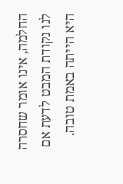החלמה, אינו אומר שחסרה לנו נקודת המבט לדעת אם היא הייתה באמת טובה.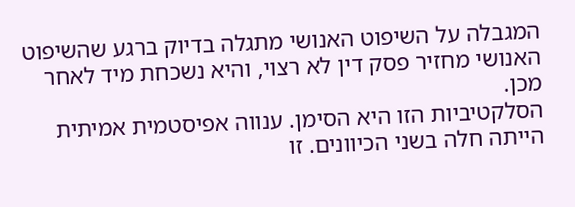המגבלה על השיפוט האנושי מתגלה בדיוק ברגע שהשיפוט האנושי מחזיר פסק דין לא רצוי, והיא נשכחת מיד לאחר מכן.
הסלקטיביות הזו היא הסימן. ענווה אפיסטמית אמיתית הייתה חלה בשני הכיוונים. זו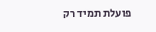פועלת תמיד רק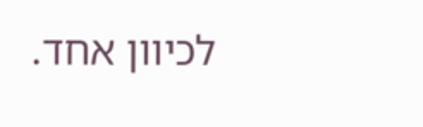לכיוון אחד.